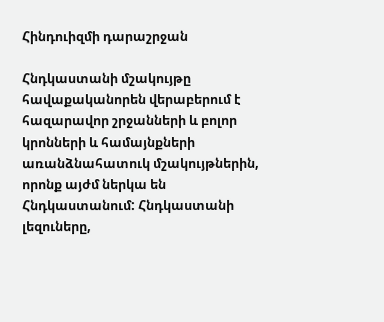Հինդուիզմի դարաշրջան

Հնդկաստանի մշակույթը հավաքականորեն վերաբերում է հազարավոր շրջանների և բոլոր կրոնների և համայնքների առանձնահատուկ մշակույթներին, որոնք այժմ ներկա են Հնդկաստանում: Հնդկաստանի լեզուները,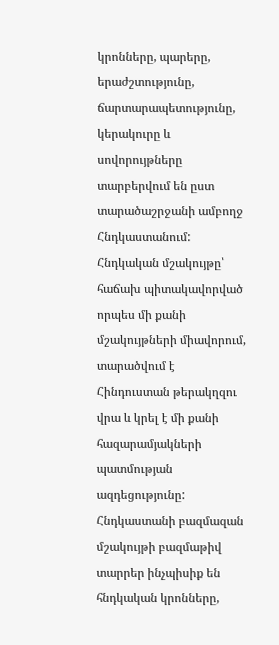կրոնները, պարերը, երաժշտությունը, ճարտարապետությունը, կերակուրը և սովորույթները տարբերվում են ըստ տարածաշրջանի ամբողջ Հնդկաստանում: Հնդկական մշակույթը՝ հաճախ պիտակավորված որպես մի քանի մշակույթների միավորում, տարածվում է Հինդուստան թերակղզու վրա և կրել է մի քանի հազարամյակների պատմության ազդեցությունը: Հնդկաստանի բազմազան մշակույթի բազմաթիվ տարրեր ինչպիսիք են հնդկական կրոնները,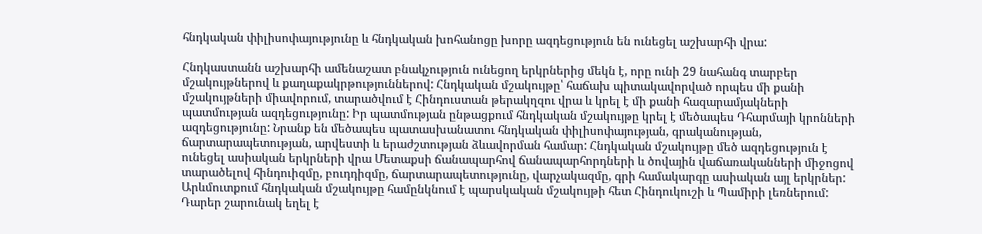հնդկական փիլիսոփայությունը և հնդկական խոհանոցը խորը ազդեցություն են ունեցել աշխարհի վրա:

Հնդկաստանն աշխարհի ամենաշատ բնակչություն ունեցող երկրներից մեկն է, որը ունի 29 նահանգ տարբեր մշակույթներով և քաղաքակրթություններով: Հնդկական մշակույթը՝ հաճախ պիտակավորված որպես մի քանի մշակույթների միավորում, տարածվում է Հինդուստան թերակղզու վրա և կրել է մի քանի հազարամյակների պատմության ազդեցությունը: Իր պատմության ընթացքում հնդկական մշակույթը կրել է մեծապես Դհարմայի կրոնների ազդեցությունը: Նրանք են մեծապես պատասխանատու հնդկական փիլիսոփայության, գրականության, ճարտարապետության, արվեստի և երաժշտության ձևավորման համար: Հնդկական մշակույթը մեծ ազդեցություն է ունեցել ասիական երկրների վրա Մետաքսի ճանապարհով ճանապարհորդների և ծովային վաճառականների միջոցով տարածելով հինդուիզմը, բուդդիզմը, ճարտարապետությունը, վարչակազմը, գրի համակարգը ասիական այլ երկրներ: Արևմուտքում հնդկական մշակույթը համընկնում է պարսկական մշակույթի հետ Հինդուկուշի և Պամիրի լեռներում: Դարեր շարունակ եղել է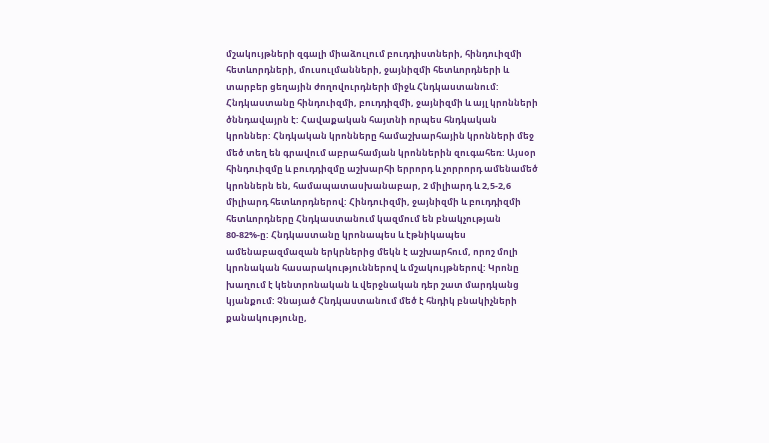մշակույթների զգալի միաձուլում բուդդիստների, հինդուիզմի հետևորդների, մուսուլմանների, ջայնիզմի հետևորդների և տարբեր ցեղային ժողովուրդների միջև Հնդկաստանում: Հնդկաստանը հինդուիզմի, բուդդիզմի, ջայնիզմի և այլ կրոնների ծննդավայրն է: Հավաքական հայտնի որպես հնդկական կրոններ: Հնդկական կրոնները համաշխարհային կրոնների մեջ մեծ տեղ են գրավում աբրահամյան կրոններին զուգահեռ: Այսօր հինդուիզմը և բուդդիզմը աշխարհի երրորդ և չորրորդ ամենամեծ կրոններն են, համապատասխանաբար, 2 միլիարդ և 2,5-2,6 միլիարդ հետևորդներով: Հինդուիզմի, ջայնիզմի և բուդդիզմի հետևորդները Հնդկաստանում կազմում են բնակչության 80-82%-ը: Հնդկաստանը կրոնապես և էթնիկապես ամենաբազմազան երկրներից մեկն է աշխարհում, որոշ մոլի կրոնական հասարակություններով և մշակույթներով: Կրոնը խաղում է կենտրոնական և վերջնական դեր շատ մարդկանց կյանքում: Չնայած Հնդկաստանում մեծ է հնդիկ բնակիչների քանակությունը,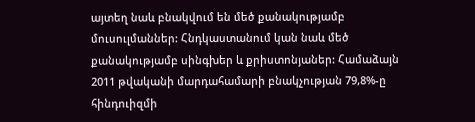այտեղ նաև բնակվում են մեծ քանակությամբ մուսուլմաններ: Հնդկաստանում կան նաև մեծ քանակությամբ սինգխեր և քրիստոնյաներ: Համաձայն 2011 թվականի մարդահամարի բնակչության 79,8%-ը հինդուիզմի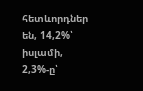հետևորդներ են, 14,2%՝ իսլամի, 2,3%-ը՝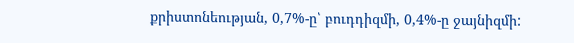քրիստոնեության, 0,7%-ը՝ բուդդիզմի, 0,4%-ը ջայնիզմի: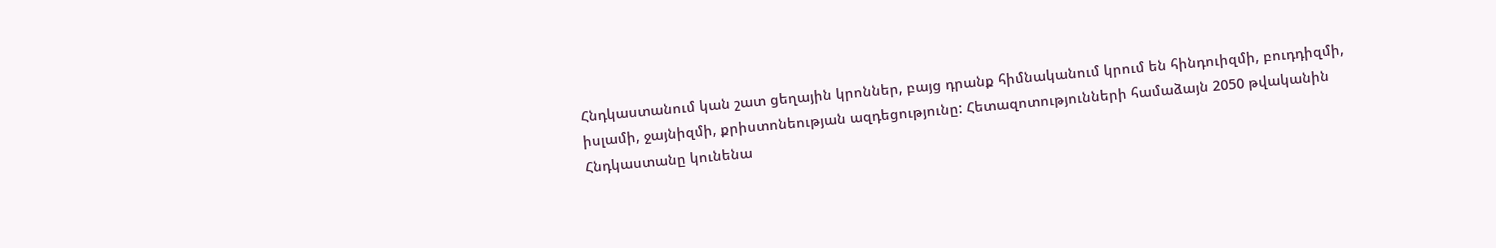Հնդկաստանում կան շատ ցեղային կրոններ, բայց դրանք հիմնականում կրում են հինդուիզմի, բուդդիզմի, իսլամի, ջայնիզմի, քրիստոնեության ազդեցությունը: Հետազոտությունների համաձայն 2050 թվականին Հնդկաստանը կունենա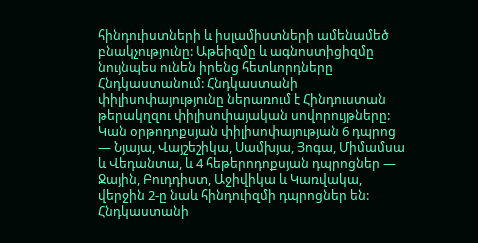հինդուիստների և իսլամիստների ամենամեծ բնակչությունը: Աթեիզմը և ագնոստիցիզմը նույնպես ունեն իրենց հետևորդները Հնդկաստանում: Հնդկաստանի փիլիսոփայությունը ներառում է Հինդուստան թերակղզու փիլիսոփայական սովորույթները: Կան օրթոդոքսյան փիլիսոփայության 6 դպրոց — Նյայա, Վայշեշիկա, Սամխյա, Յոգա, Միմամսա և Վեդանտա, և 4 հեթերոդոքսյան դպրոցներ — Ջային, Բուդդիստ, Աջիվիկա և Կառվակա, վերջին 2-ը նաև հինդուիզմի դպրոցներ են: Հնդկաստանի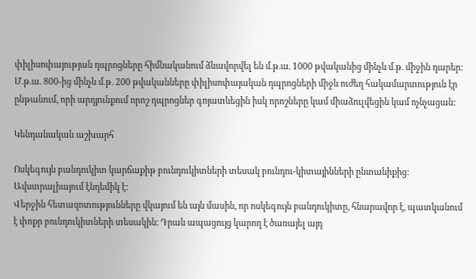փիլիսոփայության դպրոցները հիմնականում ձևավորվել են մ.թ.ա. 1000 թվականից մինչև մ.թ. միջին դարեր: Մ.թ.ա. 800-ից մինչև մ.թ. 200 թվականները փիլիսոփայական դպրոցների միջև ուժեղ հակամարտություն էր ընթանում, որի արդյունքում որոշ դպրոցներ գոյատևեցին իսկ որոշները կամ միաձուլվեցին կամ ոչնչացան:

Կենդանական աշխարհ

Ոսկեգույն բանդուկիտ կարճաքիթ բունդուկիտների տեսակ բունդու-կիտայինների ընտանիքից։ Ավստրալիայում էնդեմիկ է:
Վերջին հետազոտությունները վկայում են այն մասին, որ ոսկեգույն բանդուկիտը, հնարավոր է, պատկանում է փոքր բունդուկիտների տեսակին։ Դրան ապացույց կարող է ծառայել այդ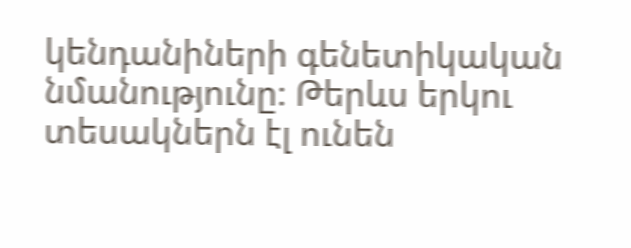կենդանիների գենետիկական նմանությունը։ Թերևս երկու տեսակներն էլ ունեն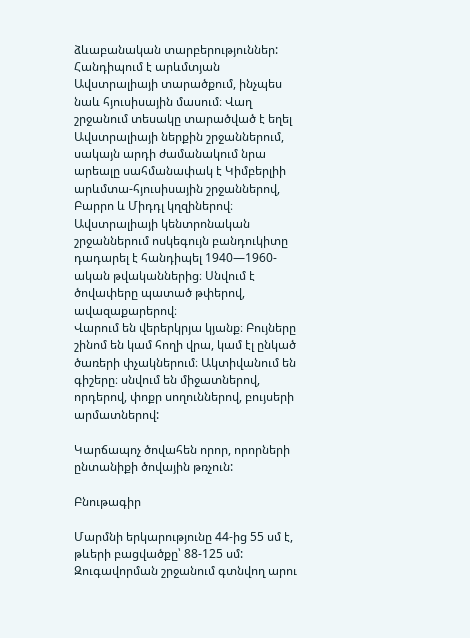ձևաբանական տարբերություններ:
Հանդիպում է արևմտյան Ավստրալիայի տարածքում, ինչպես նաև հյուսիսային մասում։ Վաղ շրջանում տեսակը տարածված է եղել Ավստրալիայի ներքին շրջաններում, սակայն արդի ժամանակում նրա արեալը սահմանափակ է Կիմբերլիի արևմտա-հյուսիսային շրջաններով, Բարրո և Միդդլ կղզիներով։ Ավստրալիայի կենտրոնական շրջաններում ոսկեգույն բանդուկիտը դադարել է հանդիպել 1940—1960-ական թվականներից։ Սնվում է ծովափերը պատած թփերով, ավազաքարերով։
Վարում են վերերկրյա կյանք։ Բույները շինոմ են կամ հողի վրա, կամ էլ ընկած ծառերի փչակներում։ Ակտիվանում են գիշերը։ սնվում են միջատներով, որդերով, փոքր սողուններով, բույսերի արմատներով:

Կարճապոչ ծովահեն որոր, որորների ընտանիքի ծովային թռչուն:

Բնութագիր

Մարմնի երկարությունը 44-ից 55 սմ է, թևերի բացվածքը՝ 88-125 սմ: Զուգավորման շրջանում գտնվող արու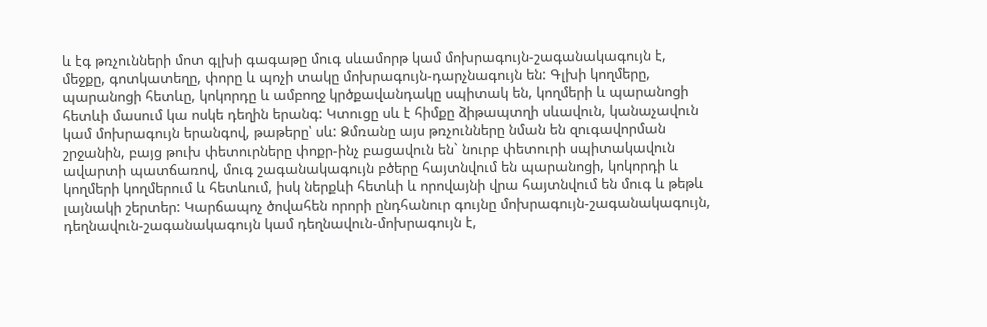և էգ թռչունների մոտ գլխի գագաթը մուգ սևամորթ կամ մոխրագույն-շագանակագույն է, մեջքը, գոտկատեղը, փորը և պոչի տակը մոխրագույն-դարչնագույն են: Գլխի կողմերը, պարանոցի հետևը, կոկորդը և ամբողջ կրծքավանդակը սպիտակ են, կողմերի և պարանոցի հետևի մասում կա ոսկե դեղին երանգ: Կտուցը սև է հիմքը ձիթապտղի սևավուն, կանաչավուն կամ մոխրագույն երանգով, թաթերը՝ սև: Ձմռանը այս թռչունները նման են զուգավորման շրջանին, բայց թուխ փետուրները փոքր-ինչ բացավուն են` նուրբ փետուրի սպիտակավուն ավարտի պատճառով, մուգ շագանակագույն բծերը հայտնվում են պարանոցի, կոկորդի և կողմերի կողմերում և հետևում, իսկ ներքևի հետևի և որովայնի վրա հայտնվում են մուգ և թեթև լայնակի շերտեր: Կարճապոչ ծովահեն որորի ընդհանուր գույնը մոխրագույն-շագանակագույն, դեղնավուն-շագանակագույն կամ դեղնավուն-մոխրագույն է,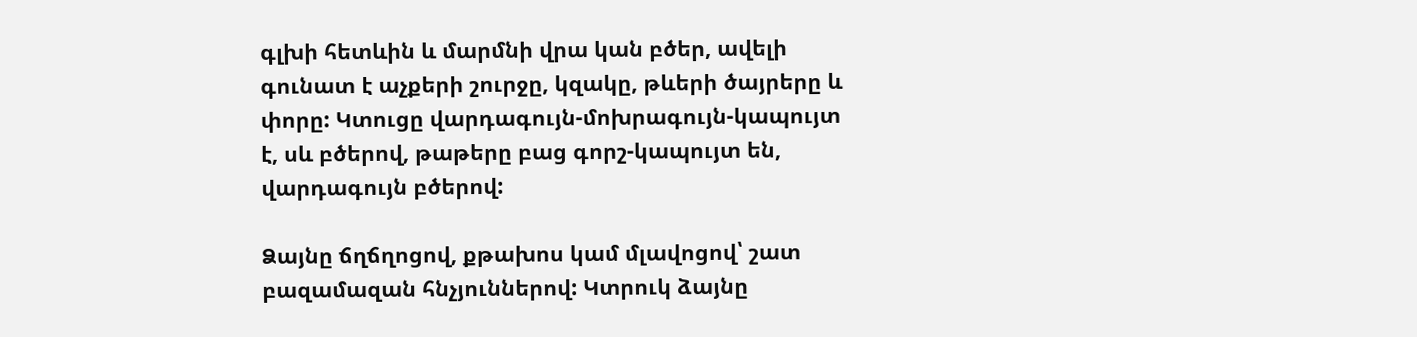գլխի հետևին և մարմնի վրա կան բծեր, ավելի գունատ է աչքերի շուրջը, կզակը, թևերի ծայրերը և փորը: Կտուցը վարդագույն-մոխրագույն-կապույտ է, սև բծերով, թաթերը բաց գորշ-կապույտ են, վարդագույն բծերով:

Ձայնը ճղճղոցով, քթախոս կամ մլավոցով՝ շատ բազամազան հնչյուններով: Կտրուկ ձայնը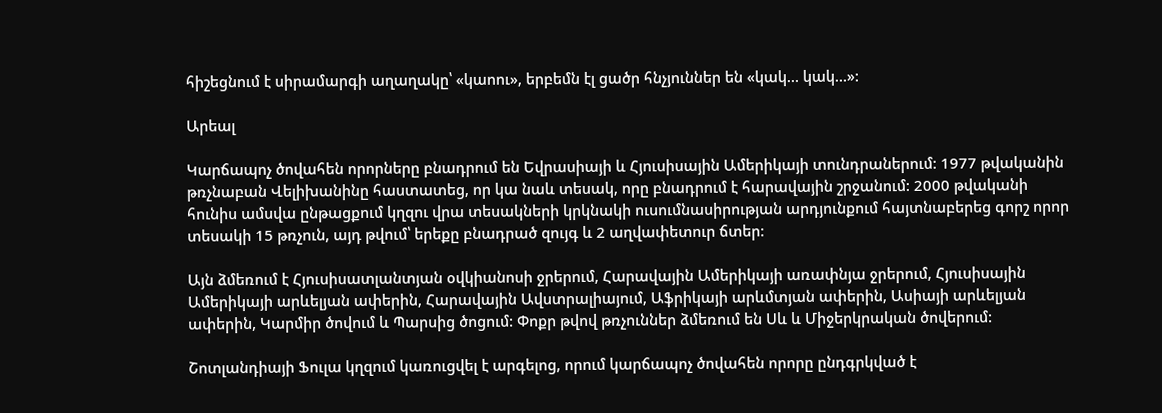հիշեցնում է սիրամարգի աղաղակը՝ «կաոու», երբեմն էլ ցածր հնչյուններ են «կակ… կակ…»:

Արեալ

Կարճապոչ ծովահեն որորները բնադրում են Եվրասիայի և Հյուսիսային Ամերիկայի տունդրաներում: 1977 թվականին թռչնաբան Վելիխանինը հաստատեց, որ կա նաև տեսակ, որը բնադրում է հարավային շրջանում: 2000 թվականի հունիս ամսվա ընթացքում կղզու վրա տեսակների կրկնակի ուսումնասիրության արդյունքում հայտնաբերեց գորշ որոր տեսակի 15 թռչուն, այդ թվում՝ երեքը բնադրած զույգ և 2 աղվափետուր ճտեր:

Այն ձմեռում է Հյուսիսատլանտյան օվկիանոսի ջրերում, Հարավային Ամերիկայի առափնյա ջրերում, Հյուսիսային Ամերիկայի արևելյան ափերին, Հարավային Ավստրալիայում, Աֆրիկայի արևմտյան ափերին, Ասիայի արևելյան ափերին, Կարմիր ծովում և Պարսից ծոցում: Փոքր թվով թռչուններ ձմեռում են Սև և Միջերկրական ծովերում:

Շոտլանդիայի Ֆուլա կղզում կառուցվել է արգելոց, որում կարճապոչ ծովահեն որորը ընդգրկված է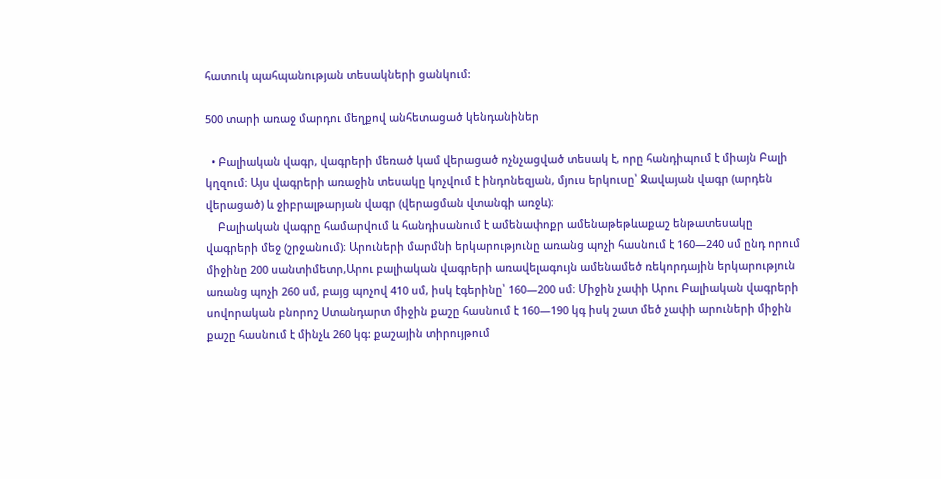հատուկ պահպանության տեսակների ցանկում:

500 տարի առաջ մարդու մեղքով անհետացած կենդանիներ

  • Բալիական վագր, վագրերի մեռած կամ վերացած ոչնչացված տեսակ է, որը հանդիպում է միայն Բալի կղզում։ Այս վագրերի առաջին տեսակը կոչվում է ինդոնեզյան, մյուս երկուսը՝ Ջավայան վագր (արդեն վերացած) և ջիբրալթարյան վագր (վերացման վտանգի առջև)։
    Բալիական վագրը համարվում և հանդիսանում է ամենափոքր ամենաթեթևաքաշ ենթատեսակը վագրերի մեջ (շրջանում)։ Արուների մարմնի երկարությունը առանց պոչի հասնում է 160―240 սմ ընդ որում միջինը 200 սանտիմետր,Արու բալիական վագրերի առավելագույն ամենամեծ ռեկորդային երկարություն առանց պոչի 260 սմ, բայց պոչով 410 սմ, իսկ էգերինը՝ 160―200 սմ։ Միջին չափի Արու Բալիական վագրերի սովորական բնորոշ Ստանդարտ միջին քաշը հասնում է 160―190 կգ իսկ շատ մեծ չափի արուների միջին քաշը հասնում է մինչև 260 կգ: քաշային տիրույթում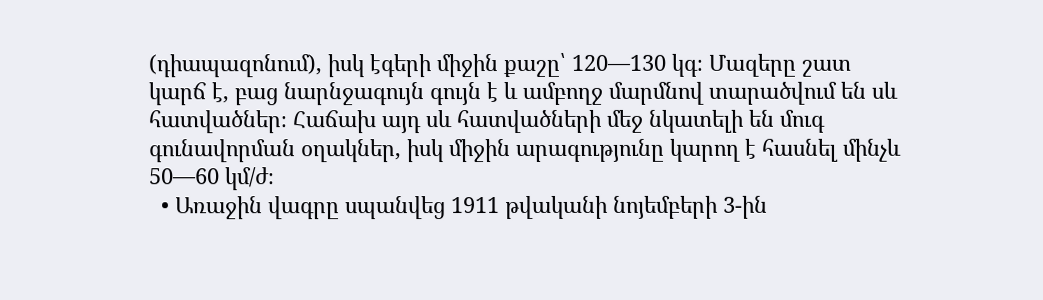(դիապազոնում), իսկ էգերի միջին քաշը՝ 120―130 կգ։ Մազերը շատ կարճ է, բաց նարնջագույն գույն է և ամբողջ մարմնով տարածվում են սև հատվածներ։ Հաճախ այդ սև հատվածների մեջ նկատելի են մուգ գունավորման օղակներ, իսկ միջին արագությունը կարող է հասնել մինչև 50―60 կմ/ժ։
  • Առաջին վագրը սպանվեց 1911 թվականի նոյեմբերի 3-ին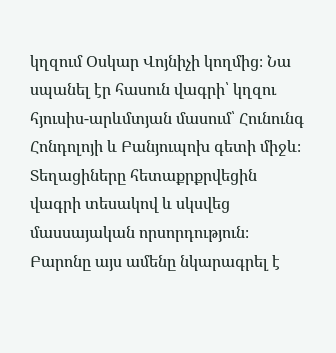կղզում Օսկար Վոյնիչի կողմից։ Նա սպանել էր հասուն վագրի՝ կղզու հյուսիս-արևմտյան մասում՝ Հունունգ Հոնդոլոյի և Բանյուպոխ գետի միջև։ Տեղացիները հետաքրքրվեցին վագրի տեսակով և սկսվեց մասսայական որսորդություն։ Բարոնը այս ամենը նկարագրել է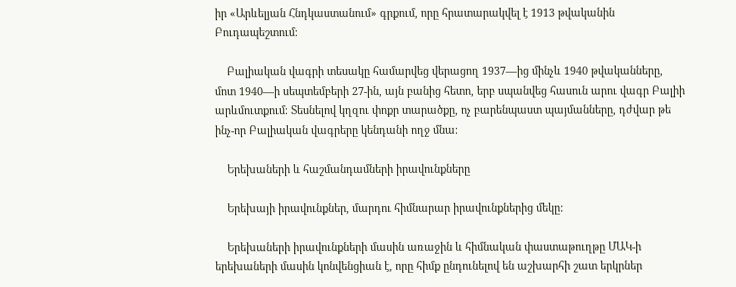իր «Արևելյան Հնդկաստանում» գրքում, որը հրատարակվել է 1913 թվականին Բուդապեշտում։

    Բալիական վագրի տեսակը համարվեց վերացող 1937―ից մինչև 1940 թվականները, մոտ 1940―ի սեպտեմբերի 27-ին, այն բանից հետո, երբ սպանվեց հասուն արու վագր Բալիի արևմուտքում։ Տեսնելով կղզու փոքր տարածքը, ոչ բարենպաստ պայմանները, դժվար թե ինչ-որ Բալիական վագրերը կենդանի ողջ մնա։

    Երեխաների և հաշմանդամների իրավունքները

    Երեխայի իրավունքներ, մարդու հիմնարար իրավունքներից մեկը:

    Երեխաների իրավունքների մասին առաջին և հիմնական փաստաթուղթը ՄԱԿ-ի երեխաների մասին կոնվենցիան է, որը հիմք ընդունելով են աշխարհի շատ երկրներ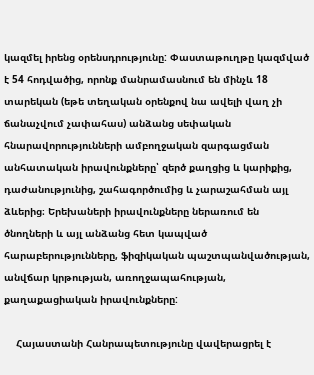կազմել իրենց օրենսդրությունը: Փաստաթուղթը կազմված է 54 հոդվածից, որոնք մանրամասնում են մինչև 18 տարեկան (եթե տեղական օրենքով նա ավելի վաղ չի ճանաչվում չափահաս) անձանց սեփական հնարավորությունների ամբողջական զարգացման անհատական իրավունքները՝ զերծ քաղցից և կարիքից, դաժանությունից, շահագործումից և չարաշահման այլ ձևերից։ Երեխաների իրավունքները ներառում են ծնողների և այլ անձանց հետ կապված հարաբերությունները, ֆիզիկական պաշտպանվածության, անվճար կրթության, առողջապահության, քաղաքացիական իրավունքները:

    Հայաստանի Հանրապետությունը վավերացրել է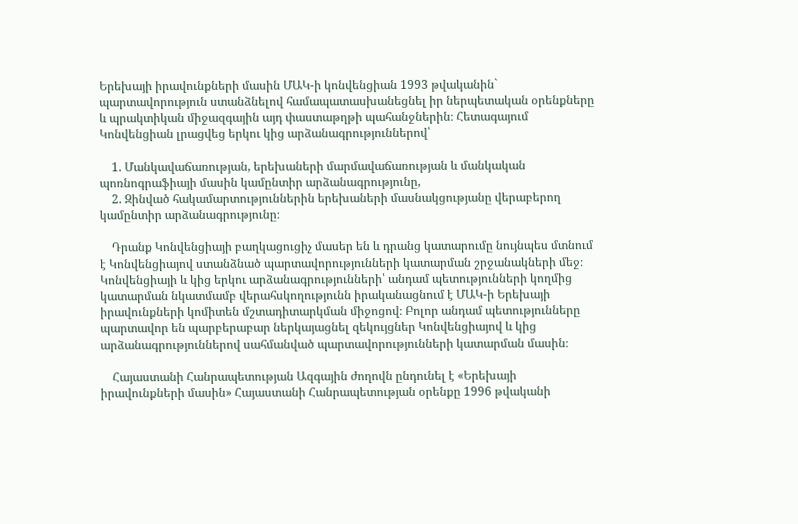Երեխայի իրավունքների մասին ՄԱԿ-ի կոնվենցիան 1993 թվականին` պարտավորություն ստանձնելով համապատասխանեցնել իր ներպետական օրենքները և պրակտիկան միջազգային այդ փաստաթղթի պահանջներին։ Հետագայում Կոնվենցիան լրացվեց երկու կից արձանագրություններով՝

    1. Մանկավաճառության, երեխաների մարմավաճառության և մանկական պոռնոգրաֆիայի մասին կամընտիր արձանագրությունը,
    2. Զինված հակամարտություններին երեխաների մասնակցությանը վերաբերող կամընտիր արձանագրությունը։

    Դրանք Կոնվենցիայի բաղկացուցիչ մասեր են և դրանց կատարումը նույնպես մտնում է Կոնվենցիայով ստանձնած պարտավորությունների կատարման շրջանակների մեջ։ Կոնվենցիայի և կից երկու արձանագրությունների՝ անդամ պետությունների կողմից կատարման նկատմամբ վերահսկողությունն իրականացնում է ՄԱԿ-ի Երեխայի իրավունքների կոմիտեն մշտադիտարկման միջոցով։ Բոլոր անդամ պետությունները պարտավոր են պարբերաբար ներկայացնել զեկույցներ Կոնվենցիայով և կից արձանագրություններով սահմանված պարտավորությունների կատարման մասին։

    Հայաստանի Հանրապետության Ազգային ժողովն ընդունել է «Երեխայի իրավունքների մասին» Հայաստանի Հանրապետության օրենքը 1996 թվականի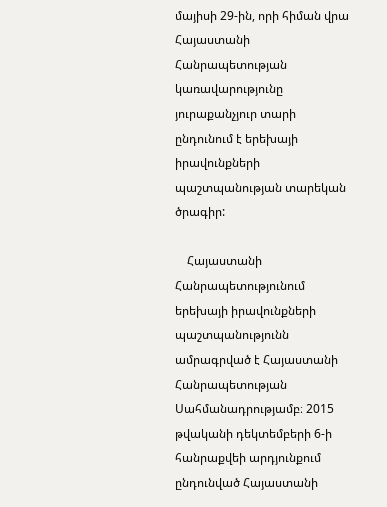մայիսի 29-ին, որի հիման վրա Հայաստանի Հանրապետության կառավարությունը յուրաքանչյուր տարի ընդունում է երեխայի իրավունքների պաշտպանության տարեկան ծրագիր:

    Հայաստանի Հանրապետությունում երեխայի իրավունքների պաշտպանությունն ամրագրված է Հայաստանի Հանրապետության Սահմանադրությամբ։ 2015 թվականի դեկտեմբերի 6-ի հանրաքվեի արդյունքում ընդունված Հայաստանի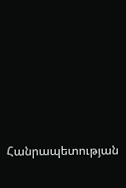Հանրապետության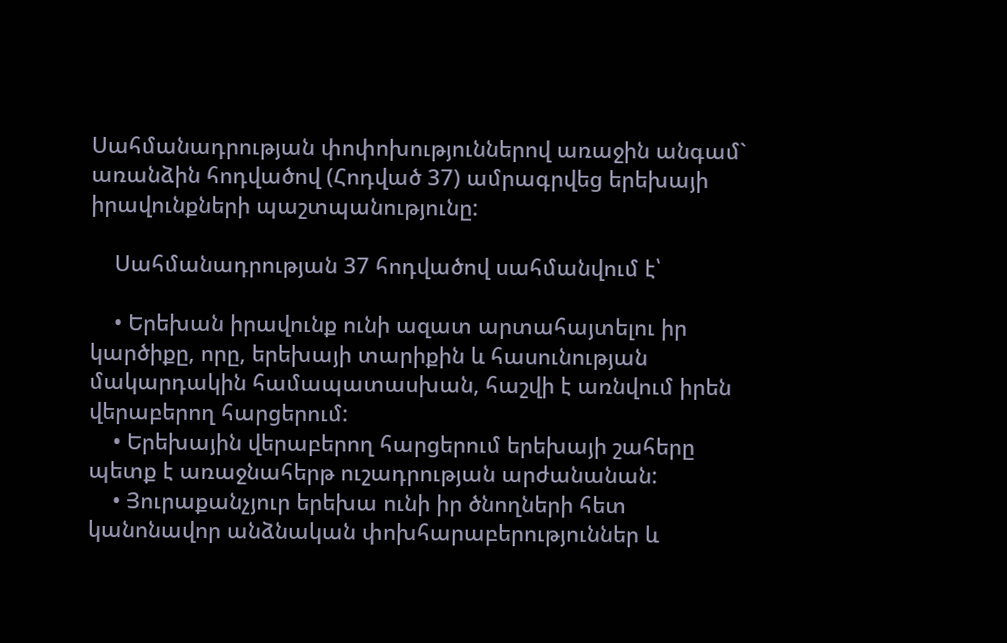Սահմանադրության փոփոխություններով առաջին անգամ` առանձին հոդվածով (Հոդված 37) ամրագրվեց երեխայի իրավունքների պաշտպանությունը:

    Սահմանադրության 37 հոդվածով սահմանվում է՝

    • Երեխան իրավունք ունի ազատ արտահայտելու իր կարծիքը, որը, երեխայի տարիքին և հասունության մակարդակին համապատասխան, հաշվի է առնվում իրեն վերաբերող հարցերում:
    • Երեխային վերաբերող հարցերում երեխայի շահերը պետք է առաջնահերթ ուշադրության արժանանան:
    • Յուրաքանչյուր երեխա ունի իր ծնողների հետ կանոնավոր անձնական փոխհարաբերություններ և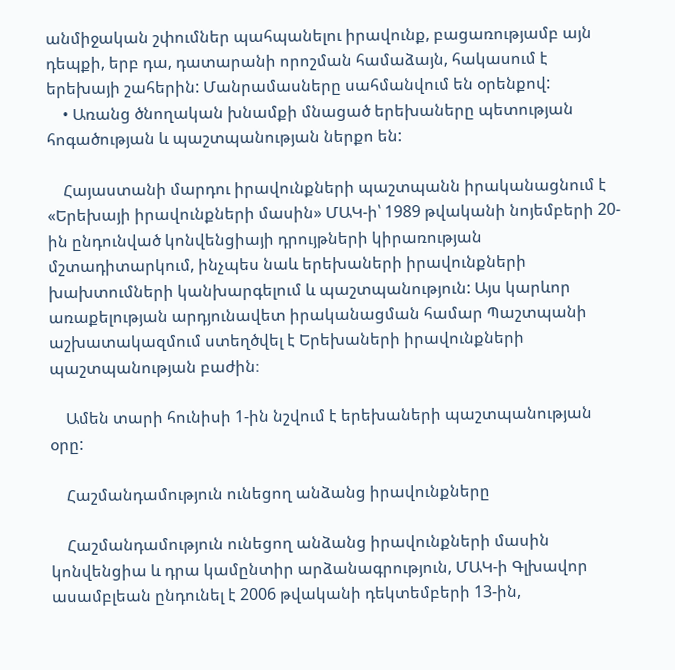անմիջական շփումներ պահպանելու իրավունք, բացառությամբ այն դեպքի, երբ դա, դատարանի որոշման համաձայն, հակասում է երեխայի շահերին: Մանրամասները սահմանվում են օրենքով:
    • Առանց ծնողական խնամքի մնացած երեխաները պետության հոգածության և պաշտպանության ներքո են:

    Հայաստանի մարդու իրավունքների պաշտպանն իրականացնում է «Երեխայի իրավունքների մասին» ՄԱԿ-ի՝ 1989 թվականի նոյեմբերի 20-ին ընդունված կոնվենցիայի դրույթների կիրառության մշտադիտարկում, ինչպես նաև երեխաների իրավունքների խախտումների կանխարգելում և պաշտպանություն: Այս կարևոր առաքելության արդյունավետ իրականացման համար Պաշտպանի աշխատակազմում ստեղծվել է Երեխաների իրավունքների պաշտպանության բաժին։

    Ամեն տարի հունիսի 1-ին նշվում է երեխաների պաշտպանության օրը:

    Հաշմանդամություն ունեցող անձանց իրավունքները

    Հաշմանդամություն ունեցող անձանց իրավունքների մասին կոնվենցիա և դրա կամընտիր արձանագրություն, ՄԱԿ-ի Գլխավոր ասամբլեան ընդունել է 2006 թվականի դեկտեմբերի 13-ին,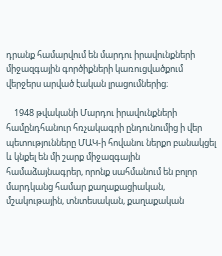դրանք համարվում են մարդու իրավունքների միջազգային գործիքների կառուցվածքում վերջերս արված էական լրացումներից։

    1948 թվականի Մարդու իրավունքների համընդհանուր հռչակագրի ընդունումից ի վեր պետությունները ՄԱԿ-ի հովանու ներքո բանակցել և կնքել են մի շարք միջազգային համաձայնագրեր, որոնք սահմանում են բոլոր մարդկանց համար քաղաքացիական, մշակութային, տնտեսական, քաղաքական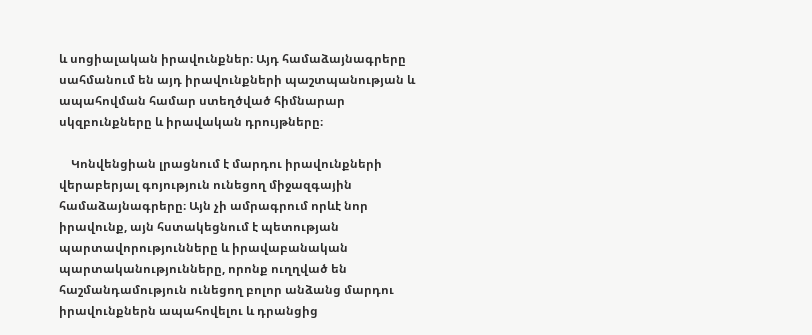և սոցիալական իրավունքներ։ Այդ համաձայնագրերը սահմանում են այդ իրավունքների պաշտպանության և ապահովման համար ստեղծված հիմնարար սկզբունքները և իրավական դրույթները։

    Կոնվենցիան լրացնում է մարդու իրավունքների վերաբերյալ գոյություն ունեցող միջազգային համաձայնագրերը։ Այն չի ամրագրում որևէ նոր իրավունք, այն հստակեցնում է պետության պարտավորությունները և իրավաբանական պարտականությունները, որոնք ուղղված են հաշմանդամություն ունեցող բոլոր անձանց մարդու իրավունքներն ապահովելու և դրանցից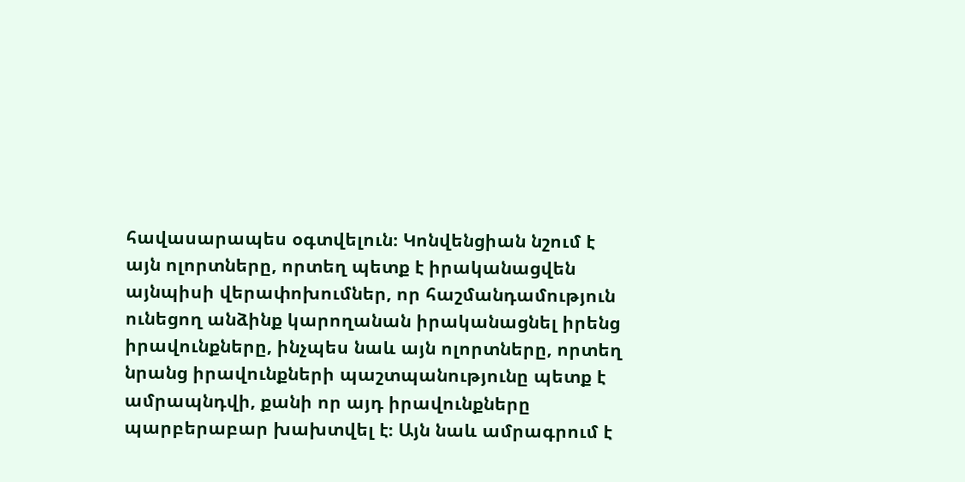հավասարապես օգտվելուն։ Կոնվենցիան նշում է այն ոլորտները, որտեղ պետք է իրականացվեն այնպիսի վերափոխումներ, որ հաշմանդամություն ունեցող անձինք կարողանան իրականացնել իրենց իրավունքները, ինչպես նաև այն ոլորտները, որտեղ նրանց իրավունքների պաշտպանությունը պետք է ամրապնդվի, քանի որ այդ իրավունքները պարբերաբար խախտվել է։ Այն նաև ամրագրում է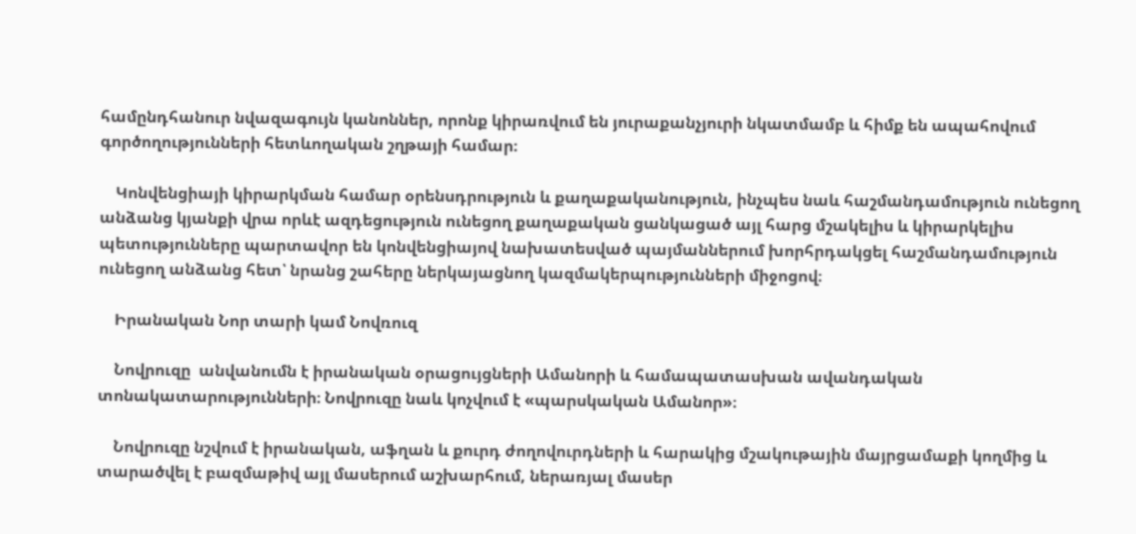համընդհանուր նվազագույն կանոններ, որոնք կիրառվում են յուրաքանչյուրի նկատմամբ և հիմք են ապահովում գործողությունների հետևողական շղթայի համար։

    Կոնվենցիայի կիրարկման համար օրենսդրություն և քաղաքականություն, ինչպես նաև հաշմանդամություն ունեցող անձանց կյանքի վրա որևէ ազդեցություն ունեցող քաղաքական ցանկացած այլ հարց մշակելիս և կիրարկելիս պետությունները պարտավոր են կոնվենցիայով նախատեսված պայմաններում խորհրդակցել հաշմանդամություն ունեցող անձանց հետ՝ նրանց շահերը ներկայացնող կազմակերպությունների միջոցով։

    Իրանական Նոր տարի կամ Նովռուզ

    Նովրուզը  անվանումն է իրանական օրացույցների Ամանորի և համապատասխան ավանդական տոնակատարությունների։ Նովրուզը նաև կոչվում է «պարսկական Ամանոր»։

    Նովրուզը նշվում է իրանական, աֆղան և քուրդ ժողովուրդների և հարակից մշակութային մայրցամաքի կողմից և տարածվել է բազմաթիվ այլ մասերում աշխարհում, ներառյալ մասեր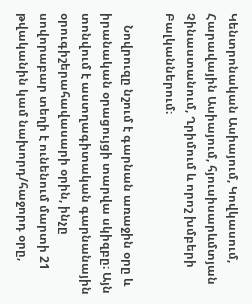Կենտրոնական Ասիայում, Կովկասում, Հարավային Ասիայում, հյուսիսարևմտյան Չինաստանում, Ղրիմում և որոշ խմբերի Բալկաններում։

    Նովրուզը նշում է գարնան առաջին օրը և իրանական օրացույցի տարվա սկիզբը։ Այն տոնվում է աստղագիտական գարնանային օրուգիշերահավասարի օրին, ինչը սովորաբար տեղի է ունենում մարտի 21 թվականին կամ նախորդ/հաջորդ օրը,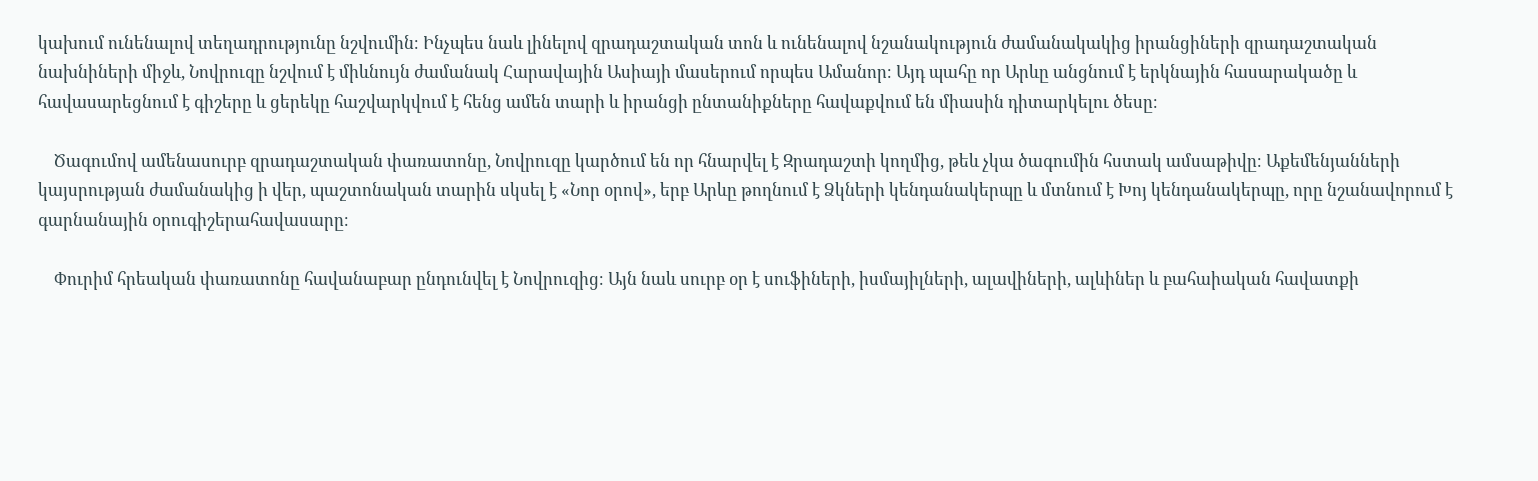կախում ունենալով տեղադրությունը նշվումին։ Ինչպես նաև լինելով զրադաշտական տոն և ունենալով նշանակություն ժամանակակից իրանցիների զրադաշտական նախնիների միջև, Նովրուզը նշվում է միևնույն ժամանակ Հարավային Ասիայի մասերում որպես Ամանոր։ Այդ պահը որ Արևը անցնում է երկնային հասարակածը և հավասարեցնում է գիշերը և ցերեկը հաշվարկվում է հենց ամեն տարի և իրանցի ընտանիքները հավաքվում են միասին դիտարկելու ծեսը։

    Ծագումով ամենասուրբ զրադաշտական փառատոնը, Նովրուզը կարծում են որ հնարվել է Զրադաշտի կողմից, թեև չկա ծագումին հստակ ամսաթիվը։ Աքեմենյանների կայսրության ժամանակից ի վեր, պաշտոնական տարին սկսել է «Նոր օրով», երբ Արևը թողնում է Ձկների կենդանակերպը և մտնում է Խոյ կենդանակերպը, որը նշանավորում է գարնանային օրուգիշերահավասարը։

    Փուրիմ հրեական փառատոնը հավանաբար ընդունվել է Նովրուզից։ Այն նաև սուրբ օր է սուֆիների, իսմայիլների, ալավիների, ալևիներ և բահաիական հավատքի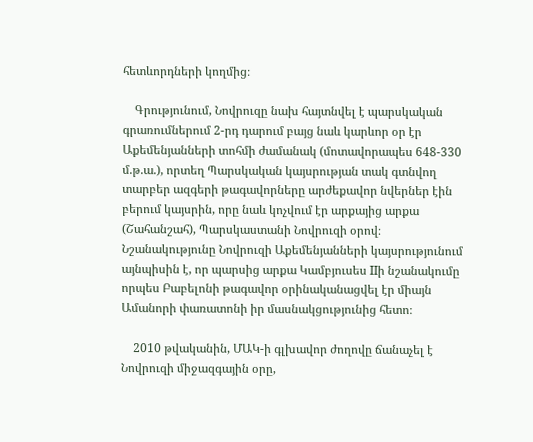հետևորդների կողմից։

    Գրությունում, Նովրուզը նախ հայտնվել է պարսկական գրառումներում 2-րդ դարում բայց նաև կարևոր օր էր Աքեմենյանների տոհմի ժամանակ (մոտավորապես 648-330 մ.թ.ա.), որտեղ Պարսկական կայսրության տակ գտնվող տարբեր ազգերի թագավորները արժեքավոր նվերներ էին բերում կայսրին, որը նաև կոչվում էր արքայից արքա (Շահանշահ), Պարսկաստանի Նովրուզի օրով։ Նշանակությունը Նովրուզի Աքեմենյանների կայսրությունում այնպիսին է, որ պարսից արքա Կամբյուսես IIի նշանակումը որպես Բաբելոնի թագավոր օրինականացվել էր միայն Ամանորի փառատոնի իր մասնակցությունից հետո։

    2010 թվականին, ՄԱԿ-ի գլխավոր ժողովը ճանաչել է Նովրուզի միջազգային օրը,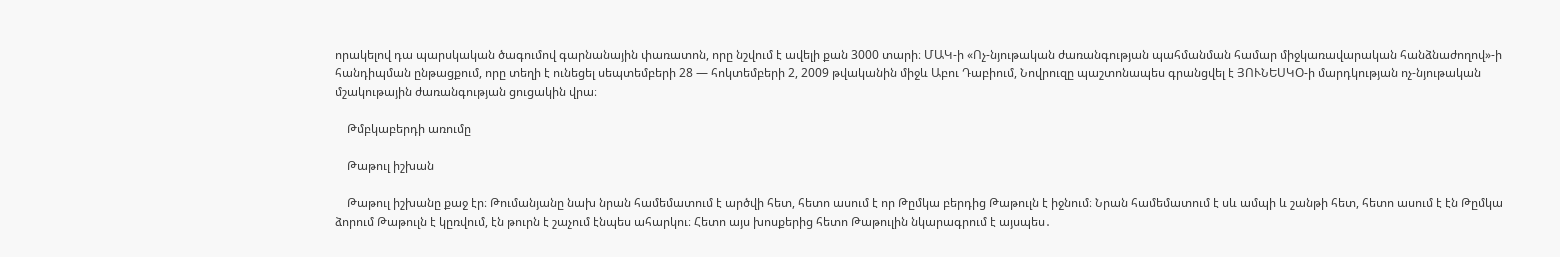որակելով դա պարսկական ծագումով գարնանային փառատոն, որը նշվում է ավելի քան 3000 տարի։ ՄԱԿ-ի «Ոչ-նյութական ժառանգության պահմանման համար միջկառավարական հանձնաժողով»-ի հանդիպման ընթացքում, որը տեղի է ունեցել սեպտեմբերի 28 — հոկտեմբերի 2, 2009 թվականին միջև Աբու Դաբիում, Նովրուզը պաշտոնապես գրանցվել է ՅՈՒՆԵՍԿՕ-ի մարդկության ոչ-նյութական մշակութային ժառանգության ցուցակին վրա։

    Թմբկաբերդի առումը

    Թաթուլ իշխան

    Թաթուլ իշխանը քաջ էր։ Թումանյանը նախ նրան համեմատում է արծվի հետ, հետո ասում է որ Թըմկա բերդից Թաթուլն է իջնում։ Նրան համեմատում է սև ամպի և շանթի հետ, հետո ասում է էն Թըմկա ձորում Թաթուլն է կըռվում, էն թուրն է շաչում էնպես ահարկու։ Հետո այս խոսքերից հետո Թաթուլին նկարագրում է այսպես․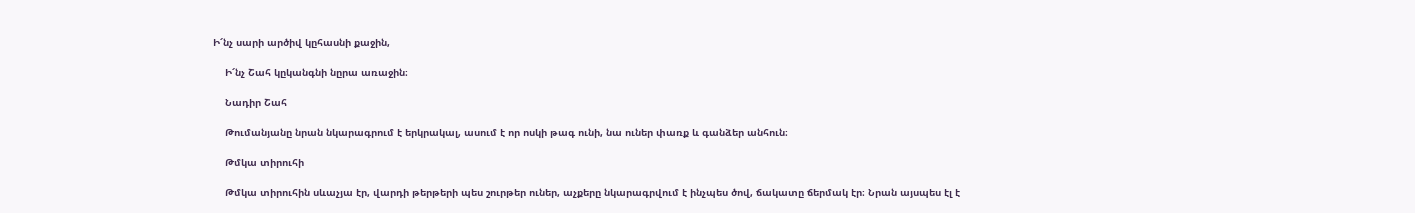Ի՜նչ սարի արծիվ կըհասնի քաջին,

    Ի՜նչ Շահ կըկանգնի նըրա առաջին։

    Նադիր Շահ

    Թումանյանը նրան նկարագրում է երկրակալ, ասում է որ ոսկի թագ ունի, նա ուներ փառք և գանձեր անհուն։

    Թմկա տիրուհի

    Թմկա տիրուհին սևաչյա էր, վարդի թերթերի պես շուրթեր ուներ, աչքերը նկարագրվում է ինչպես ծով, ճակատը ճերմակ էր։ Նրան այսպես էլ է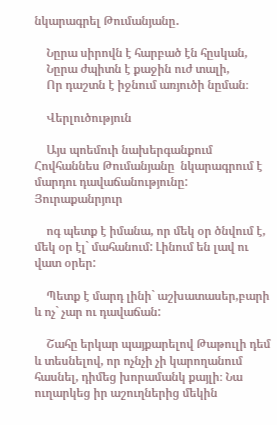նկարագրել Թումանյանը․

    Նըրա սիրովն է հարբած էն հըսկան,
    Նըրա ժպիտն է քաջին ուժ տալի,
    Որ դաշտն է իջնում առյուծի նըման։

    Վերլուծություն

    Այս պոեմուի նախերգանքում Հովհաննես Թումանյանը  նկարագրում է մարդու դավաճանությունը: Յուրաքանրյուր

    ոգ պետք է իմանա, որ մեկ օր ծնվում է, մեկ օր էլ` մահանում: Լինում են լավ ու վատ օրեր:

    Պետք է մարդ լինի` աշխատասեր,բարի և ոչ` չար ու դավաճան:

    Շահը երկար պայքարելով Թաթուլի դեմ և տեսնելով, որ ոչնչի չի կարողանում հասնել, դիմեց խորամանկ քայլի։ Նա ուղարկեց իր աշուղներից մեկին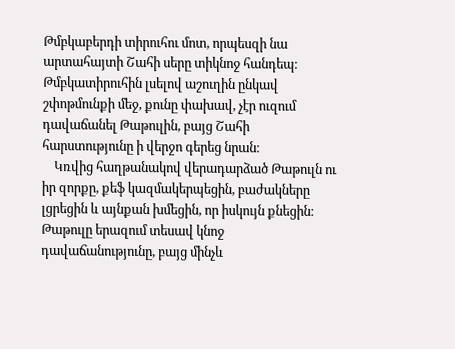Թմբկաբերդի տիրուհու մոտ, որպեսզի նա արտահայտի Շահի սերը տիկնոջ հանդեպ։ Թմբկատիրուհին լսելով աշուղին ընկավ շփոթմունքի մեջ, քունը փախավ, չէր ուզում դավաճանել Թաթուլին, բայց Շահի հարստությունը ի վերջո գերեց նրան։
    Կռվից հաղթանակով վերադարձած Թաթուլն ու իր զորքը, քեֆ կազմակերպեցին, բաժակները լցրեցին և այնքան խմեցին, որ իսկույն քնեցին։ Թաթուլը երազում տեսավ կնոջ դավաճանությունը, բայց մինչև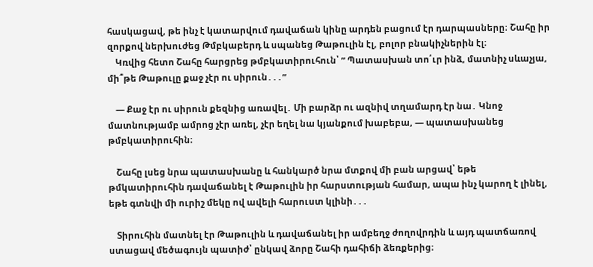հասկացավ, թե ինչ է կատարվում դավաճան կինը արդեն բացում էր դարպասները։ Շահը իր զորքով ներխուժեց Թմբկաբերդ և սպանեց Թաթուլին էլ, բոլոր բնակիչներին էլ։
    Կռվից հետո Շահը հարցրեց թմբկատիրուհուն՝ ” Պատասխան տո՛ւր ինձ, մատնիչ սևաչյա, մի՞թե Թաթուլը քաջ չէր ու սիրուն․․․”

    — Քաջ էր ու սիրուն քեզնից առավել․ Մի բարձր ու ազնիվ տղամարդ էր նա․ Կնոջ մատնությամբ ամրոց չէր առել, չէր եղել նա կյանքում խաբեբա, — պատասխանեց թմբկատիրուհին։

    Շահը լսեց նրա պատասխանը և հանկարծ նրա մտքով մի բան արցավ՝ եթե թմկատիրուհին դավաճանել է Թաթուլին իր հարստության համար, ապա ինչ կարող է լինել, եթե գտնվի մի ուրիշ մեկը ով ավելի հարուստ կլինի․․․

    Տիրուհին մատնել էր Թաթուլին և դավաճանել իր ամբեղջ ժողովրդին և այդ պատճառով ստացավ մեծագույն պատիժ՝ ընկավ ձորը Շահի դահիճի ձեռքերից։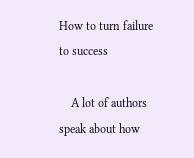How to turn failure to success

    A lot of authors speak about how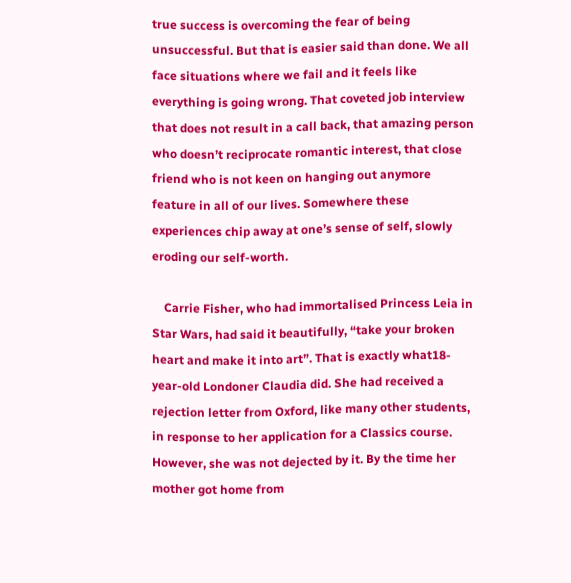true success is overcoming the fear of being unsuccessful. But that is easier said than done. We all face situations where we fail and it feels like everything is going wrong. That coveted job interview that does not result in a call back, that amazing person who doesn’t reciprocate romantic interest, that close friend who is not keen on hanging out anymore feature in all of our lives. Somewhere these experiences chip away at one’s sense of self, slowly eroding our self-worth.

    Carrie Fisher, who had immortalised Princess Leia in Star Wars, had said it beautifully, “take your broken heart and make it into art”. That is exactly what18-year-old Londoner Claudia did. She had received a rejection letter from Oxford, like many other students, in response to her application for a Classics course. However, she was not dejected by it. By the time her mother got home from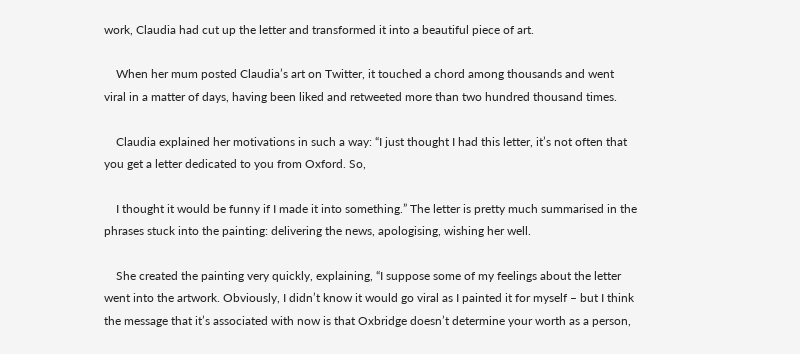work, Claudia had cut up the letter and transformed it into a beautiful piece of art.

    When her mum posted Claudia’s art on Twitter, it touched a chord among thousands and went viral in a matter of days, having been liked and retweeted more than two hundred thousand times.

    Claudia explained her motivations in such a way: “I just thought I had this letter, it’s not often that you get a letter dedicated to you from Oxford. So,

    I thought it would be funny if I made it into something.” The letter is pretty much summarised in the phrases stuck into the painting: delivering the news, apologising, wishing her well.

    She created the painting very quickly, explaining, “I suppose some of my feelings about the letter went into the artwork. Obviously, I didn’t know it would go viral as I painted it for myself – but I think the message that it’s associated with now is that Oxbridge doesn’t determine your worth as a person,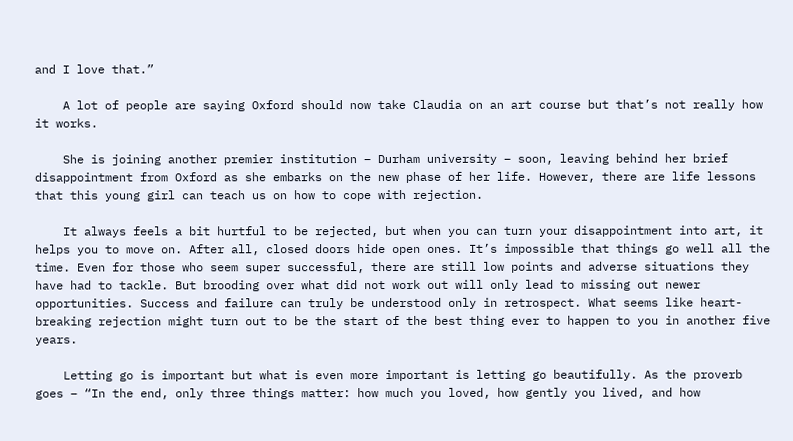and I love that.”

    A lot of people are saying Oxford should now take Claudia on an art course but that’s not really how it works.

    She is joining another premier institution – Durham university – soon, leaving behind her brief disappointment from Oxford as she embarks on the new phase of her life. However, there are life lessons that this young girl can teach us on how to cope with rejection.

    It always feels a bit hurtful to be rejected, but when you can turn your disappointment into art, it helps you to move on. After all, closed doors hide open ones. It’s impossible that things go well all the time. Even for those who seem super successful, there are still low points and adverse situations they have had to tackle. But brooding over what did not work out will only lead to missing out newer opportunities. Success and failure can truly be understood only in retrospect. What seems like heart-breaking rejection might turn out to be the start of the best thing ever to happen to you in another five years.

    Letting go is important but what is even more important is letting go beautifully. As the proverb goes – “In the end, only three things matter: how much you loved, how gently you lived, and how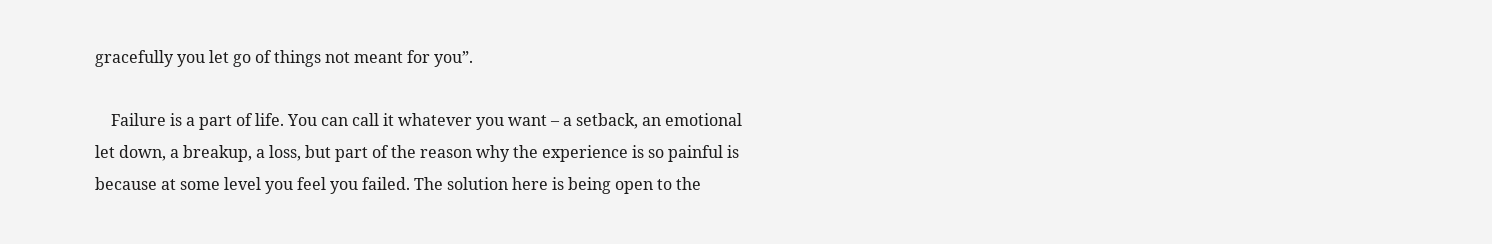gracefully you let go of things not meant for you”.

    Failure is a part of life. You can call it whatever you want – a setback, an emotional let down, a breakup, a loss, but part of the reason why the experience is so painful is because at some level you feel you failed. The solution here is being open to the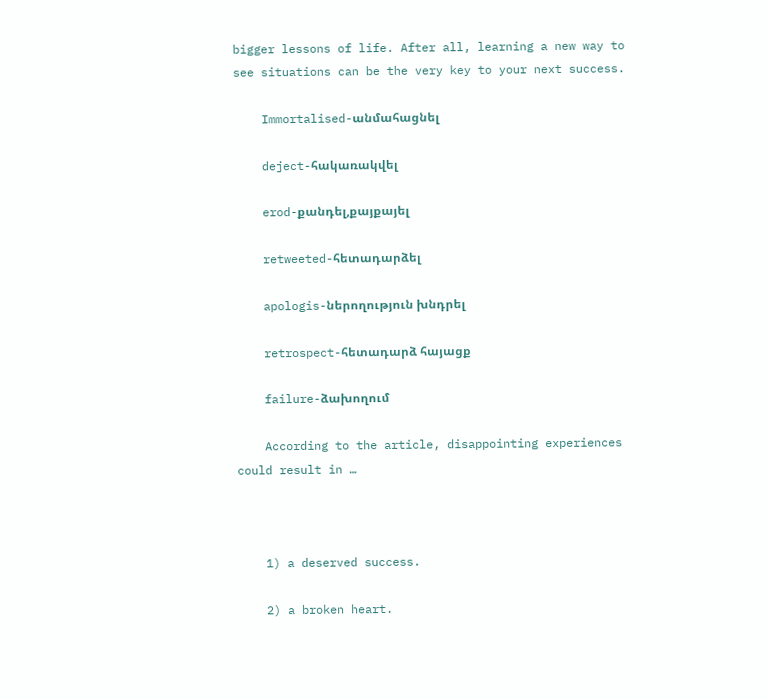bigger lessons of life. After all, learning a new way to see situations can be the very key to your next success.

    Immortalised-անմահացնել

    deject-հակառակվել

    erod-քանդել,քայքայել

    retweeted-հետադարձել

    apologis-ներողություն խնդրել

    retrospect-հետադարձ հայացք

    failure-ձախողում

    According to the article, disappointing experiences could result in …



    1) a deserved success.

    2) a broken heart.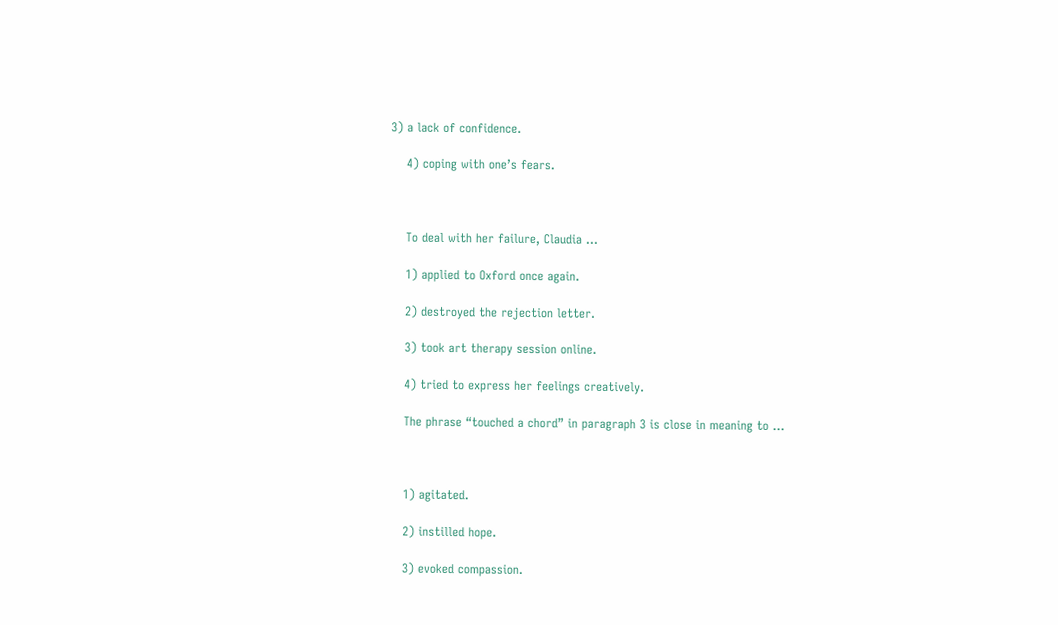3) a lack of confidence.

    4) coping with one’s fears.



    To deal with her failure, Claudia …

    1) applied to Oxford once again.

    2) destroyed the rejection letter.

    3) took art therapy session online.

    4) tried to express her feelings creatively.

    The phrase “touched a chord” in paragraph 3 is close in meaning to …



    1) agitated.

    2) instilled hope.

    3) evoked compassion.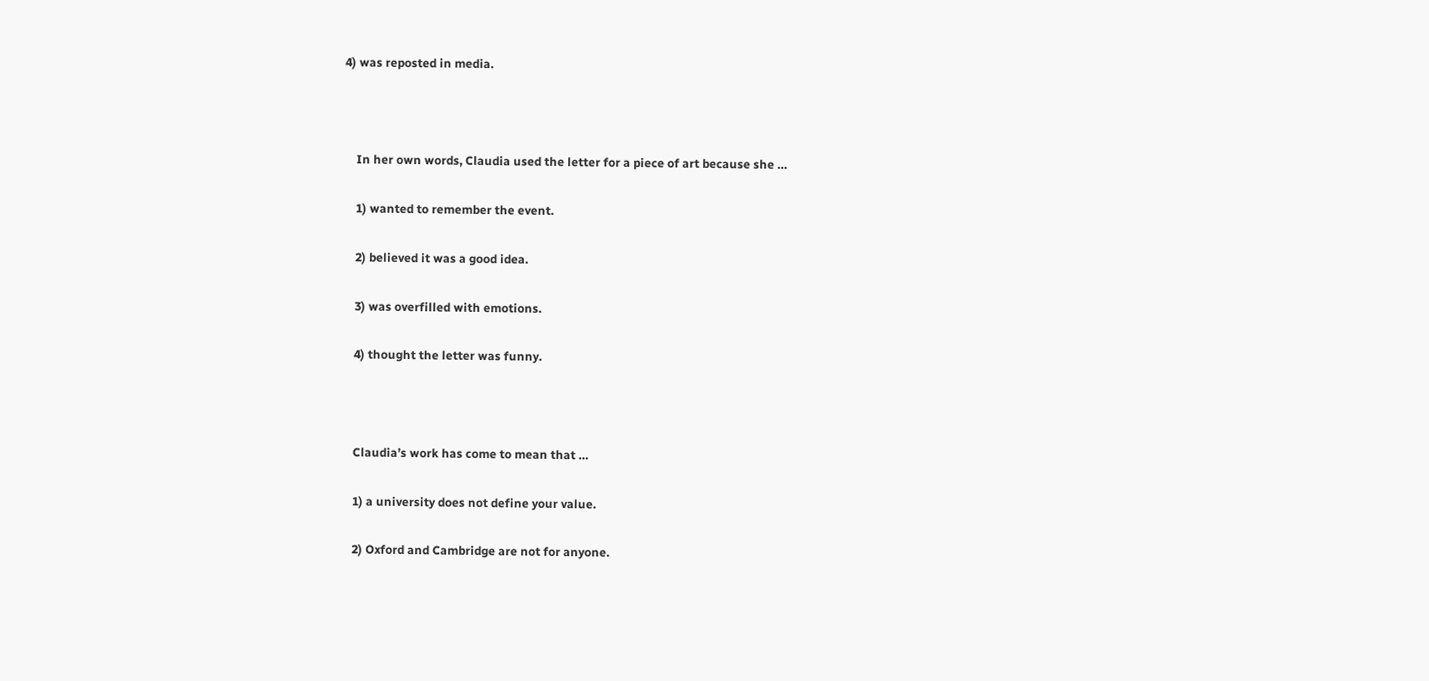4) was reposted in media.



    In her own words, Claudia used the letter for a piece of art because she …

    1) wanted to remember the event.

    2) believed it was a good idea.

    3) was overfilled with emotions.

    4) thought the letter was funny.



    Claudia’s work has come to mean that …

    1) a university does not define your value.

    2) Oxford and Cambridge are not for anyone.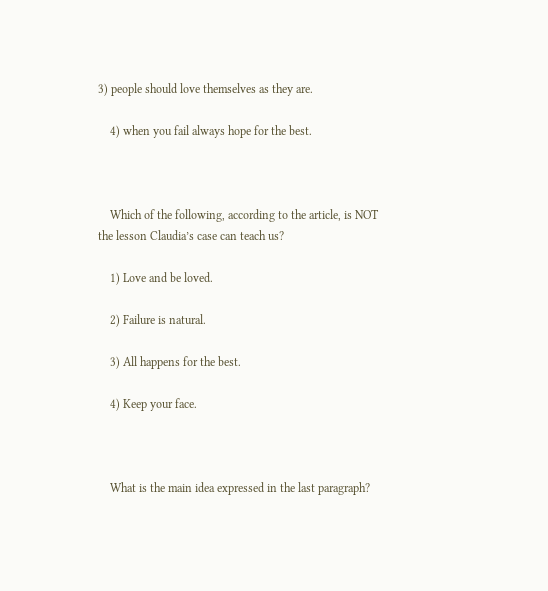3) people should love themselves as they are.

    4) when you fail always hope for the best.



    Which of the following, according to the article, is NOT the lesson Claudia’s case can teach us?

    1) Love and be loved.

    2) Failure is natural.

    3) All happens for the best.

    4) Keep your face.



    What is the main idea expressed in the last paragraph?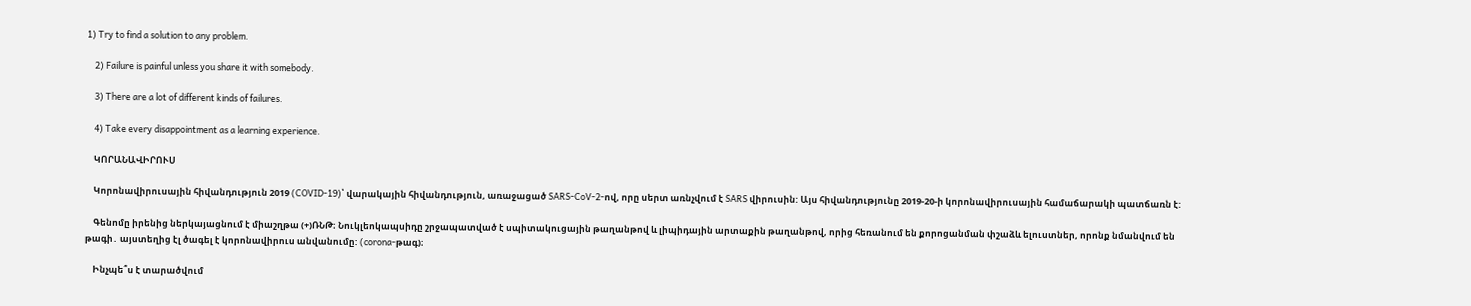1) Try to find a solution to any problem.

    2) Failure is painful unless you share it with somebody.

    3) There are a lot of different kinds of failures.

    4) Take every disappointment as a learning experience.

    ԿՈՐԱՆԱՎԻՐՈՒՍ

    Կորոնավիրուսային հիվանդություն 2019 (COVID-19)՝ վարակային հիվանդություն, առաջացած SARS-CoV-2-ով, որը սերտ առնչվում է SARS վիրուսին: Այս հիվանդությունը 2019-20-ի կորոնավիրուսային համաճարակի պատճառն է:

    Գենոմը իրենից ներկայացնում է միաշղթա (+)ՌՆԹ։ Նուկլեոկապսիդը շրջապատված է սպիտակուցային թաղանթով և լիպիդային արտաքին թաղանթով, որից հեռանում են քորոցանման փշաձև ելուստներ, որոնք նմանվում են թագի․ այստեղից էլ ծագել է կորոնավիրուս անվանումը: (corona-թագ)։

    Ինչպե՞ս է տարածվում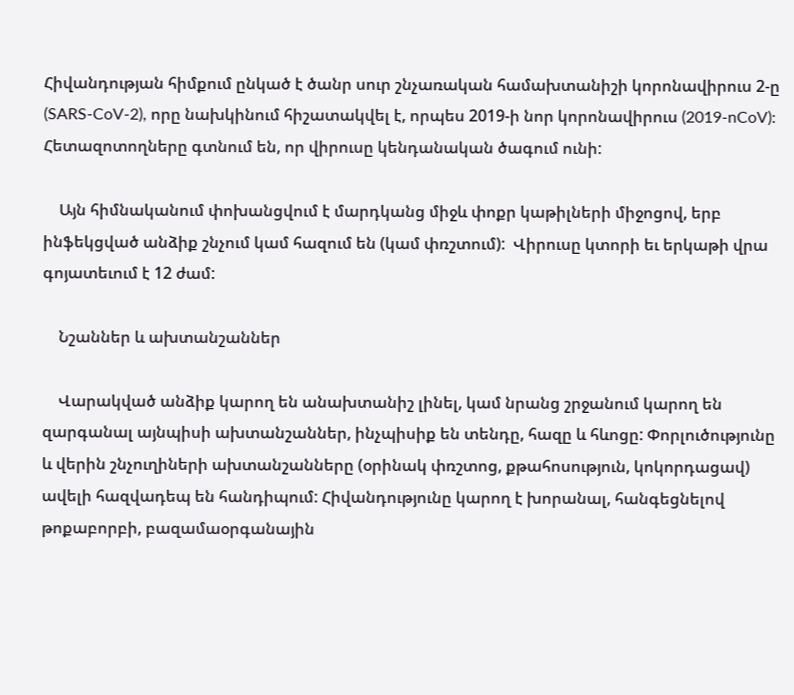Հիվանդության հիմքում ընկած է ծանր սուր շնչառական համախտանիշի կորոնավիրուս 2-ը (SARS-CoV-2), որը նախկինում հիշատակվել է, որպես 2019-ի նոր կորոնավիրուս (2019-nCoV): Հետազոտողները գտնում են, որ վիրուսը կենդանական ծագում ունի:

    Այն հիմնականում փոխանցվում է մարդկանց միջև փոքր կաթիլների միջոցով, երբ ինֆեկցված անձիք շնչում կամ հազում են (կամ փռշտում):  Վիրուսը կտորի եւ երկաթի վրա գոյատեւում է 12 ժամ:

    Նշաններ և ախտանշաններ

    Վարակված անձիք կարող են անախտանիշ լինել, կամ նրանց շրջանում կարող են զարգանալ այնպիսի ախտանշաններ, ինչպիսիք են տենդը, հազը և հևոցը: Փորլուծությունը և վերին շնչուղիների ախտանշանները (օրինակ փռշտոց, քթահոսություն, կոկորդացավ) ավելի հազվադեպ են հանդիպում: Հիվանդությունը կարող է խորանալ, հանգեցնելով թոքաբորբի, բազամաօրգանային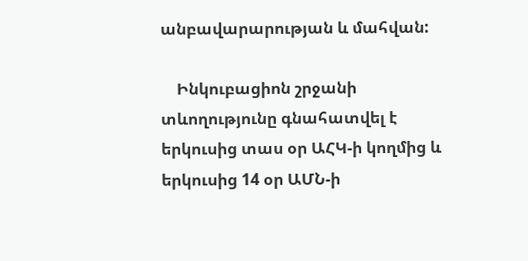անբավարարության և մահվան:

    Ինկուբացիոն շրջանի տևողությունը գնահատվել է երկուսից տաս օր ԱՀԿ-ի կողմից և երկուսից 14 օր ԱՄՆ-ի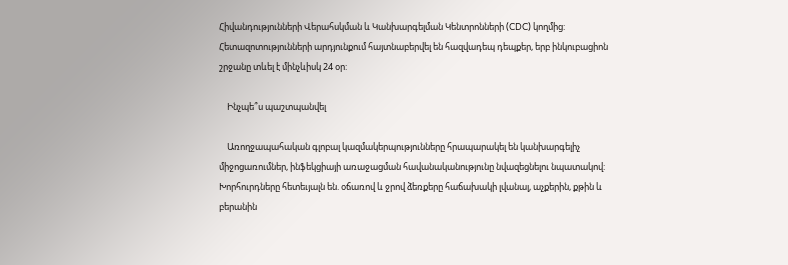Հիվանդությունների Վերահսկման և Կանխարգելման Կենտրոնների (CDC) կողմից: Հետազոտությունների արդյունքում հայտնաբերվել են հազվադեպ դեպքեր, երբ ինկուբացիոն շրջանը տևել է մինչևիսկ 24 օր:

    Ինչպե՞ս պաշտպանվել

    Առողջապահական գլոբալ կազմակերպությունները հրապարակել են կանխարգելիչ միջոցառումներ, ինֆեկցիայի առաջացման հավանականությունը նվազեցնելու նպատակով: Խորհուրդները հետեւյալն են. օճառով և ջրով ձեռքերը հաճախակի լվանալ, աչքերին, քթին և բերանին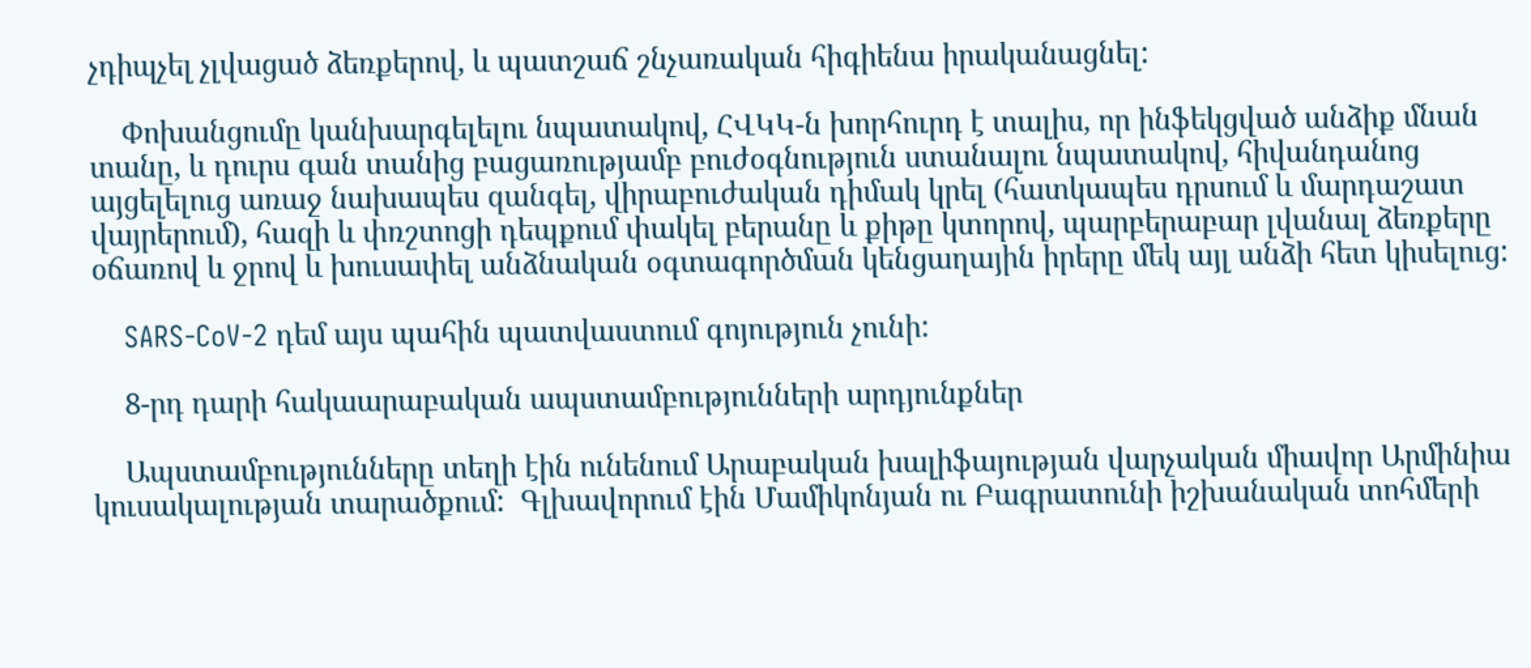չդիպչել չլվացած ձեռքերով, և պատշաճ շնչառական հիգիենա իրականացնել:

    Փոխանցումը կանխարգելելու նպատակով, ՀՎԿԿ-ն խորհուրդ է տալիս, որ ինֆեկցված անձիք մնան տանը, և դուրս գան տանից բացառությամբ բուժօգնություն ստանալու նպատակով, հիվանդանոց այցելելուց առաջ նախապես զանգել, վիրաբուժական դիմակ կրել (հատկապես դրսում և մարդաշատ վայրերում), հազի և փռշտոցի դեպքում փակել բերանը և քիթը կտորով, պարբերաբար լվանալ ձեռքերը օճառով և ջրով և խուսափել անձնական օգտագործման կենցաղային իրերը մեկ այլ անձի հետ կիսելուց:

    SARS-CoV-2 դեմ այս պահին պատվաստում գոյություն չունի:

    8-րդ դարի հակաարաբական ապստամբությունների արդյունքներ

    Ապստամբությունները տեղի էին ունենում Արաբական խալիֆայության վարչական միավոր Արմինիա կուսակալության տարածքում:  Գլխավորում էին Մամիկոնյան ու Բագրատունի իշխանական տոհմերի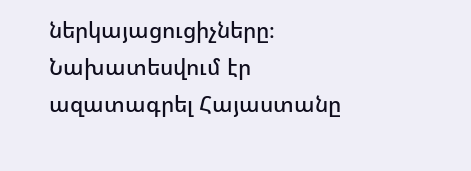ներկայացուցիչները։  Նախատեսվում էր ազատագրել Հայաստանը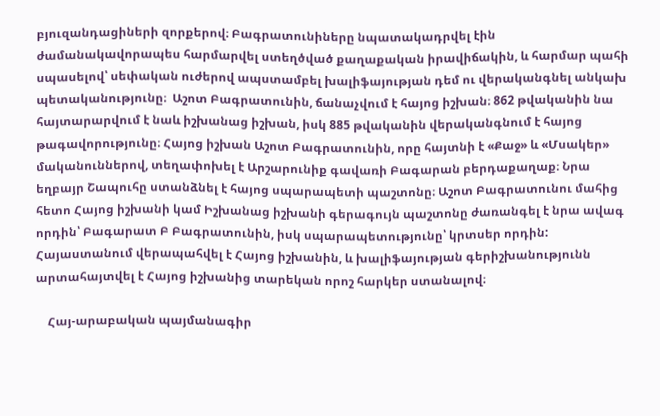բյուզանդացիների զորքերով։ Բագրատունիները նպատակադրվել էին ժամանակավորապես հարմարվել ստեղծված քաղաքական իրավիճակին, և հարմար պահի սպասելով՝ սեփական ուժերով ապստամբել խալիֆայության դեմ ու վերականգնել անկախ պետականությունը։  Աշոտ Բագրատունին, ճանաչվում է հայոց իշխան։ 862 թվականին նա հայտարարվում է նաև իշխանաց իշխան, իսկ 885 թվականին վերականգնում է հայոց թագավորությունը։ Հայոց իշխան Աշոտ Բագրատունին, որը հայտնի է «Քաջ» և «Մսակեր» մականուններով, տեղափոխել է Արշարունիք գավառի Բագարան բերդաքաղաք։ Նրա եղբայր Շապուհը ստանձնել է հայոց սպարապետի պաշտոնը։ Աշոտ Բագրատունու մահից հետո Հայոց իշխանի կամ Իշխանաց իշխանի գերագույն պաշտոնը ժառանգել է նրա ավագ որդին՝ Բագարատ Բ Բագրատունին, իսկ սպարապետությունը՝ կրտսեր որդին:  Հայաստանում վերապահվել է Հայոց իշխանին, և խալիֆայության գերիշխանությունն արտահայտվել է Հայոց իշխանից տարեկան որոշ հարկեր ստանալով։

    Հայ-արաբական պայմանագիր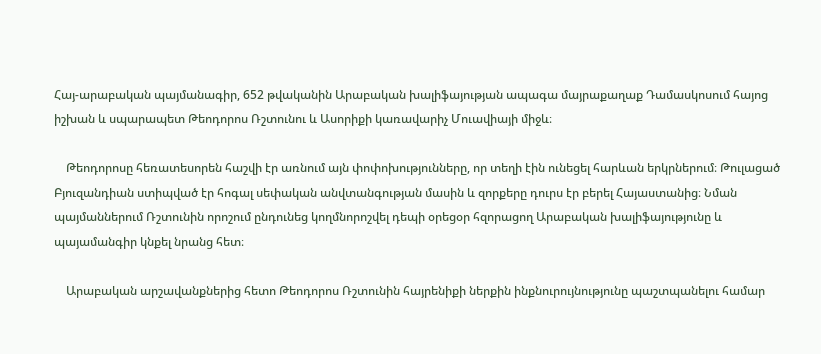Հայ-արաբական պայմանագիր, 652 թվականին Արաբական խալիֆայության ապագա մայրաքաղաք Դամասկոսում հայոց իշխան և սպարապետ Թեոդորոս Ռշտունու և Ասորիքի կառավարիչ Մուավիայի միջև։

    Թեոդորոսը հեռատեսորեն հաշվի էր առնում այն փոփոխությունները, որ տեղի էին ունեցել հարևան երկրներում։ Թուլացած Բյուզանդիան ստիպված էր հոգալ սեփական անվտանգության մասին և զորքերը դուրս էր բերել Հայաստանից։ Նման պայմաններում Ռշտունին որոշում ընդունեց կողմնորոշվել դեպի օրեցօր հզորացող Արաբական խալիֆայությունը և պայամանգիր կնքել նրանց հետ։

    Արաբական արշավանքներից հետո Թեոդորոս Ռշտունին հայրենիքի ներքին ինքնուրույնությունը պաշտպանելու համար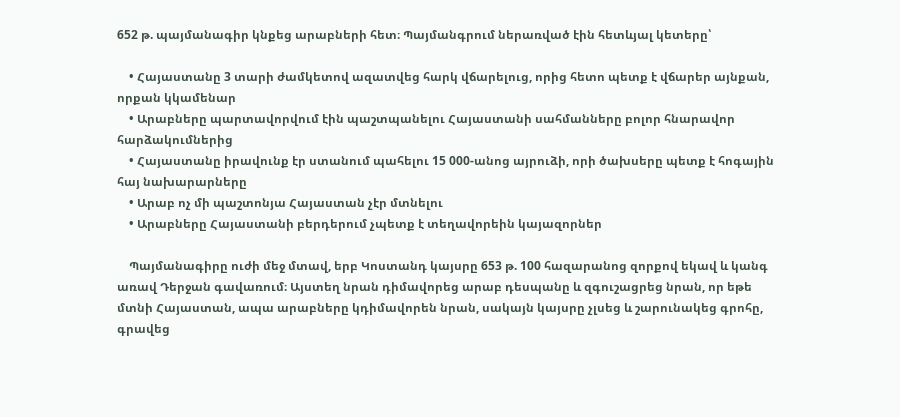652 թ. պայմանագիր կնքեց արաբների հետ։ Պայմանգրում ներառված էին հետևյալ կետերը՝

    • Հայաստանը 3 տարի ժամկետով ազատվեց հարկ վճարելուց, որից հետո պետք է վճարեր այնքան, որքան կկամենար
    • Արաբները պարտավորվում էին պաշտպանելու Հայաստանի սահմանները բոլոր հնարավոր հարձակումներից
    • Հայաստանը իրավունք էր ստանում պահելու 15 000-անոց այրուձի, որի ծախսերը պետք է հոգային հայ նախարարները
    • Արաբ ոչ մի պաշտոնյա Հայաստան չէր մտնելու
    • Արաբները Հայաստանի բերդերում չպետք է տեղավորեին կայազորներ

    Պայմանագիրը ուժի մեջ մտավ, երբ Կոստանդ կայսրը 653 թ. 100 հազարանոց զորքով եկավ և կանգ առավ Դերջան գավառում։ Այստեղ նրան դիմավորեց արաբ դեսպանը և զգուշացրեց նրան, որ եթե մտնի Հայաստան, ապա արաբները կդիմավորեն նրան, սակայն կայսրը չլսեց և շարունակեց գրոհը, գրավեց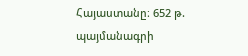Հայաստանը։ 652 թ. պայմանագրի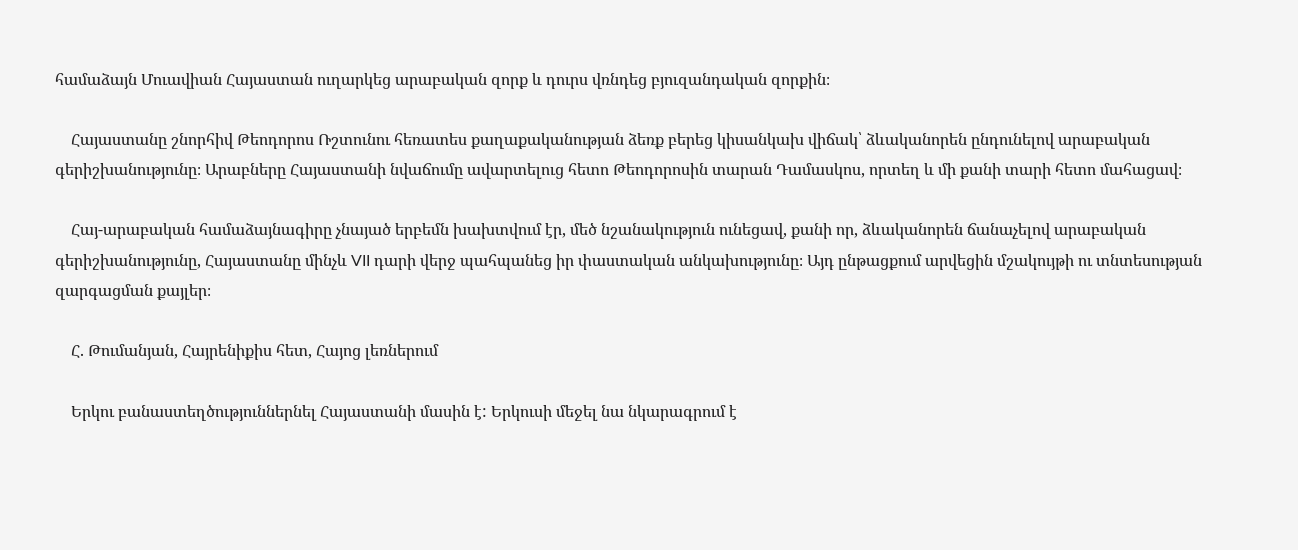համաձայն Մուավիան Հայաստան ուղարկեց արաբական զորք և դուրս վռնդեց բյուզանդական զորքին։

    Հայաստանը շնորհիվ Թեոդորոս Ռշտունու հեռատես քաղաքականության ձեռք բերեց կիսանկախ վիճակ՝ ձևականորեն ընդունելով արաբական գերիշխանությունը։ Արաբները Հայաստանի նվաճումը ավարտելուց հետո Թեոդորոսին տարան Դամասկոս, որտեղ և մի քանի տարի հետո մահացավ։

    Հայ-արաբական համաձայնագիրը չնայած երբեմն խախտվում էր, մեծ նշանակություն ունեցավ, քանի որ, ձևականորեն ճանաչելով արաբական գերիշխանությունը, Հայաստանը մինչև VII դարի վերջ պահպանեց իր փաստական անկախությունը։ Այդ ընթացքում արվեցին մշակույթի ու տնտեսության զարգացման քայլեր։

    Հ. Թումանյան, Հայրենիքիս հետ, Հայոց լեռներում

    Երկու բանաստեղծություններնել Հայաստանի մասին է: Երկուսի մեջել նա նկարագրում է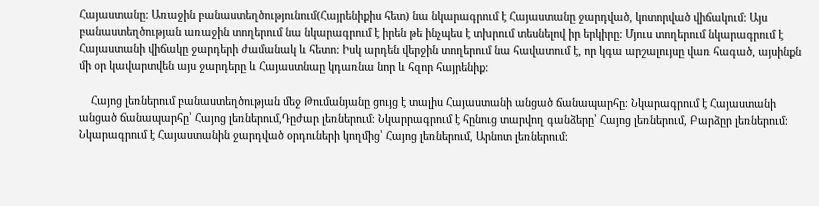Հայաստանը: Առաջին բանաստեղծությունում(Հայրենիքիս հետ) նա նկարագրում է Հայաստանը ջարդված, կոտորված վիճակում: Այս բանաստեղծության առաջին տողերում նա նկարագրում է իրեն թե ինչպես է տխրում տեսնելով իր երկիրը: Մյուս տողերում նկարագրում է Հայաստանի վիճակը ջարդերի ժամանակ և հետո: Իսկ արդեն վերջին տողերում նա հավատում է, որ կգա արշալույսը վառ հագած, այսինքն մի օր կավարտվեն այս ջարդերը և Հայաստնաը կդառնա նոր և հզոր հայրենիք:

    Հայոց լեռներում բանաստեղծության մեջ Թումանյանը ցույց է տալիս Հայաստանի անցած ճանապարհը։ Նկարագրում է Հայաստանի անցած ճանապարհը՝ Հայոց լեռներում,Դըժար լեռներում։ Նկարրագրում է հընուց տարվող գանձերը՝ Հայոց լեռներում, Բարձըր լեռներում։ Նկարագրում է Հայաստանին ջարդված օրդուների կողմից՝ Հայոց լեռներում, Արնոտ լեռներում։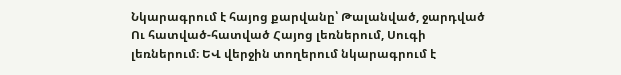Նկարագրում է հայոց քարվանը՝ Թալանված, ջարդված Ու հատված-հատված Հայոց լեռներում, Սուգի լեռներում։ ԵՎ վերջին տողերում նկարագրում է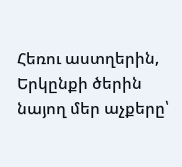Հեռու աստղերին, Երկընքի ծերին նայող մեր աչքերը՝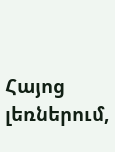Հայոց լեռներում,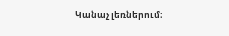Կանաչ լեռներում։